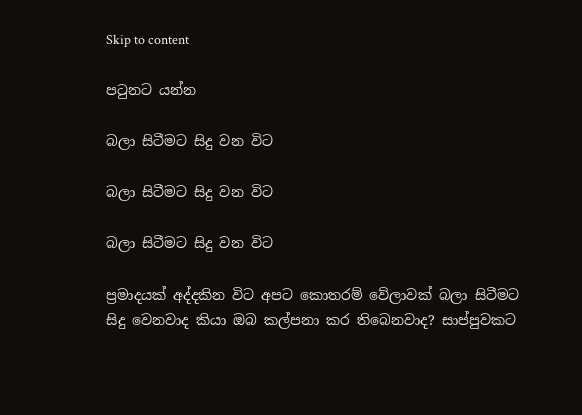Skip to content

පටුනට යන්න

බලා සිටීමට සිදු වන විට

බලා සිටීමට සිදු වන විට

බලා සිටීමට සිදු වන විට

ප්‍රමාදයක් අද්දකින විට අපට කොතරම් වේලාවක් බලා සිටීමට සිදු වෙනවාද කියා ඔබ කල්පනා කර තිබෙනවාද? සාප්පුවකට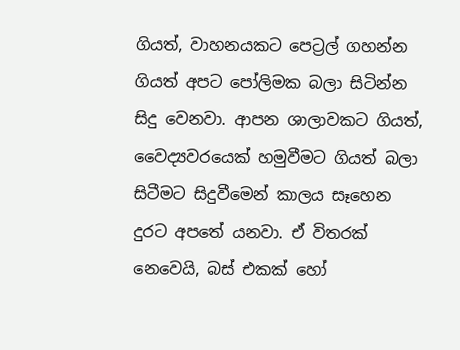ගියත්, වාහනයකට පෙට්‍රල් ගහන්න ගියත් අපට පෝලිමක බලා සිටින්න සිදු වෙනවා. ආපන ශාලාවකට ගියත්, වෛද්‍යවරයෙක් හමුවීමට ගියත් බලා සිටීමට සිදුවීමෙන් කාලය සෑහෙන දුරට අපතේ යනවා. ඒ විතරක් නෙවෙයි, බස් එකක් හෝ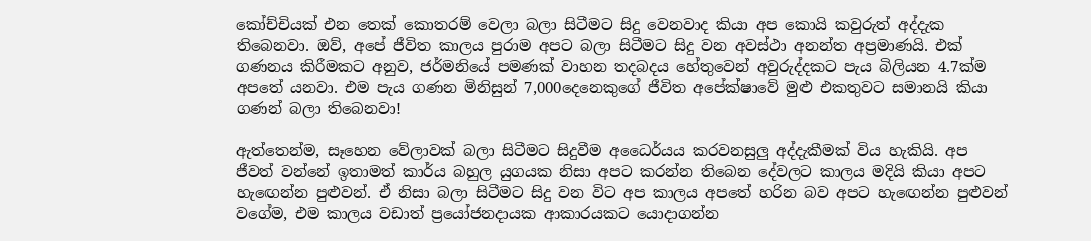කෝච්චියක් එන තෙක් කොතරම් වෙලා බලා සිටීමට සිදු වෙනවාද කියා අප කොයි කවුරුත් අද්දැක තිබෙනවා. ඔව්, අපේ ජීවිත කාලය පුරාම අපට බලා සිටීමට සිදු වන අවස්ථා අනන්ත අප්‍රමාණයි. එක් ගණනය කිරීමකට අනුව, ජර්මනියේ පමණක් වාහන තදබදය හේතුවෙන් අවුරුද්දකට පැය බිලියන 4.7ක්ම අපතේ යනවා. එම පැය ගණන මිනිසුන් 7,000දෙනෙකුගේ ජීවිත අපේක්ෂාවේ මුළු එකතුවට සමානයි කියා ගණන් බලා තිබෙනවා!

ඇත්තෙන්ම, සෑහෙන වේලාවක් බලා සිටීමට සිදුවීම අධෛර්යය කරවනසුලු අද්දැකීමක් විය හැකියි. අප ජීවත් වන්නේ ඉතාමත් කාර්ය බහුල යුගයක නිසා අපට කරන්න තිබෙන දේවලට කාලය මදියි කියා අපට හැඟෙන්න පුළුවන්. ඒ නිසා බලා සිටීමට සිදු වන විට අප කාලය අපතේ හරින බව අපට හැඟෙන්න පුළුවන් වගේම, එම කාලය වඩාත් ප්‍රයෝජනදායක ආකාරයකට යොදාගන්න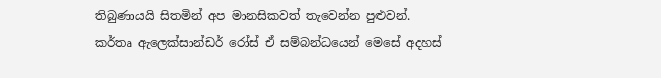තිබුණායයි සිතමින් අප මානසිකවත් තැවෙන්න පුළුවන්. කර්තෘ ඇලෙක්සාන්ඩර් රෝස් ඒ සම්බන්ධයෙන් මෙසේ අදහස්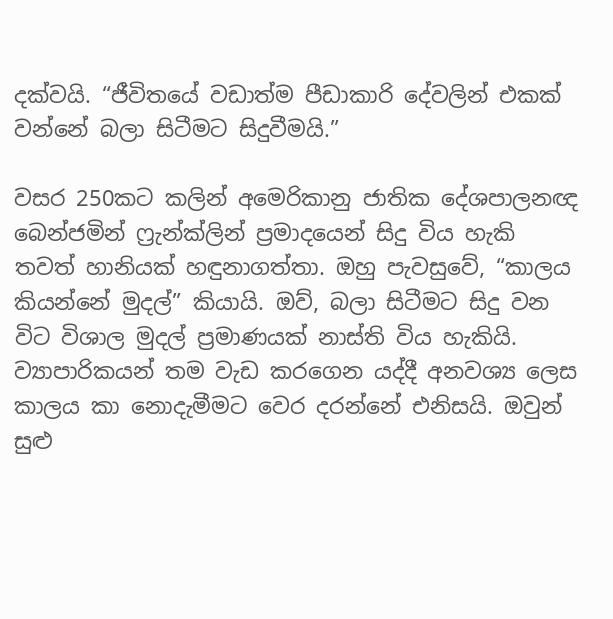දක්වයි. “ජීවිතයේ වඩාත්ම පීඩාකාරි දේවලින් එකක් වන්නේ බලා සිටීමට සිදුවීමයි.”

වසර 250කට කලින් අමෙරිකානු ජාතික දේශපාලනඥ බෙන්ජමින් ෆ්‍රැන්ක්ලින් ප්‍රමාදයෙන් සිදු විය හැකි තවත් හානියක් හඳුනාගත්තා. ඔහු පැවසුවේ, “කාලය කියන්නේ මුදල්” කියායි. ඔව්, බලා සිටීමට සිදු වන විට විශාල මුදල් ප්‍රමාණයක් නාස්ති විය හැකියි. ව්‍යාපාරිකයන් තම වැඩ කරගෙන යද්දී අනවශ්‍ය ලෙස කාලය කා නොදැමීමට වෙර දරන්නේ එනිසයි. ඔවුන් සුළු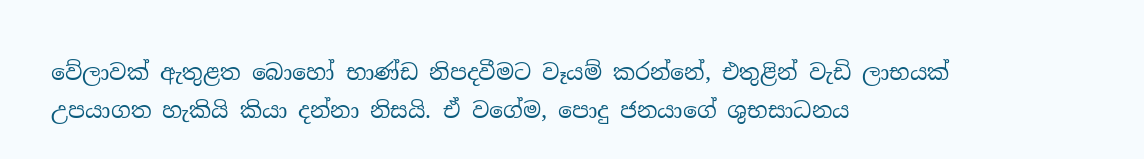වේලාවක් ඇතුළත බොහෝ භාණ්ඩ නිපදවීමට වෑයම් කරන්නේ, එතුළින් වැඩි ලාභයක් උපයාගත හැකියි කියා දන්නා නිසයි. ඒ වගේම, පොදු ජනයාගේ ශුභසාධනය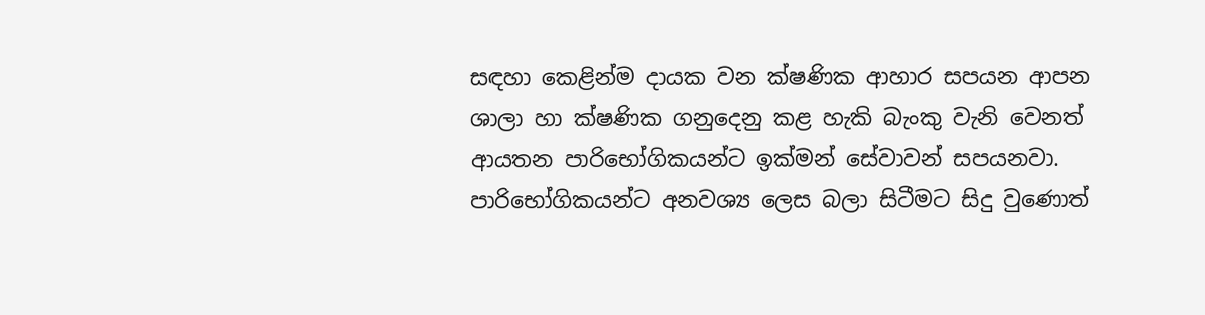සඳහා කෙළින්ම දායක වන ක්ෂණික ආහාර සපයන ආපන ශාලා හා ක්ෂණික ගනුදෙනු කළ හැකි බැංකු වැනි වෙනත් ආයතන පාරිභෝගිකයන්ට ඉක්මන් සේවාවන් සපයනවා. පාරිභෝගිකයන්ට අනවශ්‍ය ලෙස බලා සිටීමට සිදු වුණොත්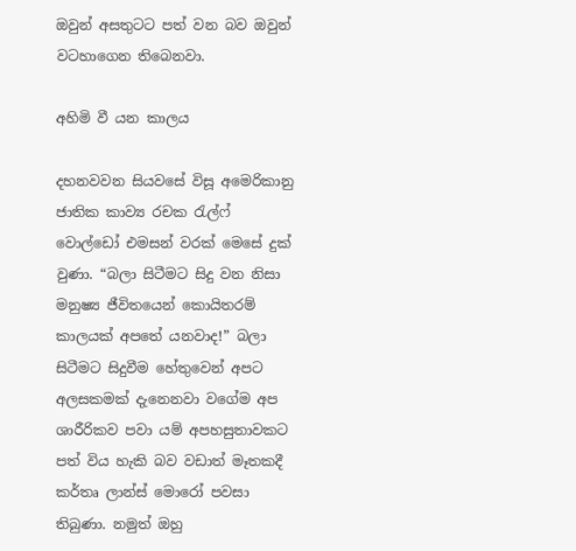ඔවුන් අසතුටට පත් වන බව ඔවුන් වටහාගෙන තිබෙනවා.

අහිමි වී යන කාලය

දහනවවන සියවසේ විසූ අමෙරිකානු ජාතික කාව්‍ය රචක රැල්ෆ් වොල්ඩෝ එමසන් වරක් මෙසේ දුක් වුණා. “බලා සිටීමට සිදු වන නිසා මනුෂ්‍ය ජීවිතයෙන් කොයිතරම් කාලයක් අපතේ යනවාද!” බලා සිටීමට සිදුවීම හේතුවෙන් අපට අලසකමක් දැනෙනවා වගේම අප ශාරීරිකව පවා යම් අපහසුතාවකට පත් විය හැකි බව වඩාත් මෑතකදී කර්තෘ ලාන්ස් මොරෝ පවසා තිබුණා. නමුත් ඔහු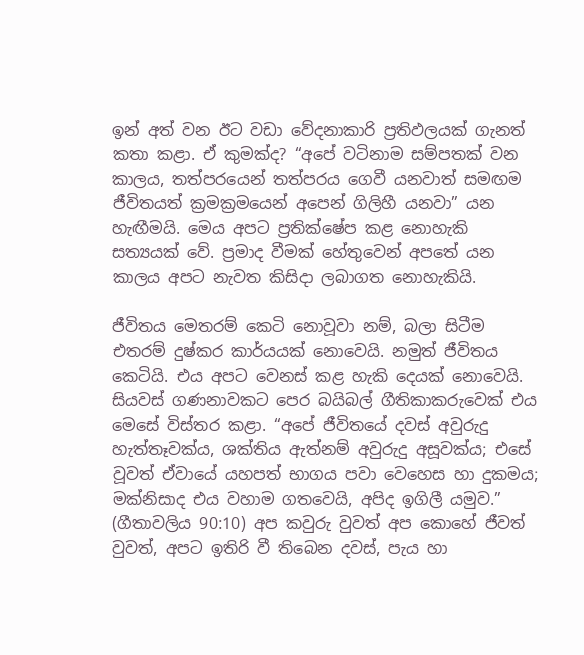ඉන් අත් වන ඊට වඩා වේදනාකාරි ප්‍රතිඵලයක් ගැනත් කතා කළා. ඒ කුමක්ද? “අපේ වටිනාම සම්පතක් වන කාලය, තත්පරයෙන් තත්පරය ගෙවී යනවාත් සමඟම ජීවිතයත් ක්‍රමක්‍රමයෙන් අපෙන් ගිලිහී යනවා” යන හැඟීමයි. මෙය අපට ප්‍රතික්ෂේප කළ නොහැකි සත්‍යයක් වේ. ප්‍රමාද වීමක් හේතුවෙන් අපතේ යන කාලය අපට නැවත කිසිදා ලබාගත නොහැකියි.

ජීවිතය මෙතරම් කෙටි නොවූවා නම්, බලා සිටීම එතරම් දුෂ්කර කාර්යයක් නොවෙයි. නමුත් ජීවිතය කෙටියි. එය අපට වෙනස් කළ හැකි දෙයක් නොවෙයි. සියවස් ගණනාවකට පෙර බයිබල් ගීතිකාකරුවෙක් එය මෙසේ විස්තර කළා. “අපේ ජීවිතයේ දවස් අවුරුදු හැත්තෑවක්ය, ශක්තිය ඇත්නම් අවුරුදු අසූවක්ය; එසේ වූවත් ඒවායේ යහපත් භාගය පවා වෙහෙස හා දුකමය; මක්නිසාද එය වහාම ගතවෙයි, අපිද ඉගිලී යමුව.” (ගීතාවලිය 90:10) අප කවුරු වුවත් අප කොහේ ජීවත් වුවත්, අපට ඉතිරි වී තිබෙන දවස්, පැය හා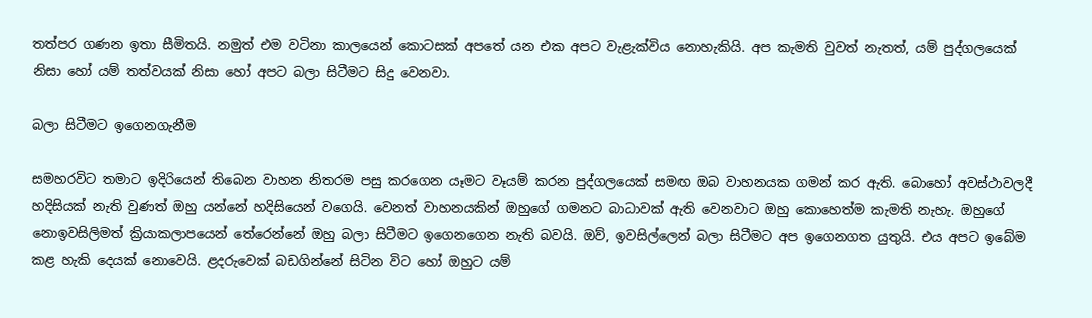තත්පර ගණන ඉතා සීමිතයි. නමුත් එම වටිනා කාලයෙන් කොටසක් අපතේ යන එක අපට වැළැක්විය නොහැකියි. අප කැමති වුවත් නැතත්, යම් පුද්ගලයෙක් නිසා හෝ යම් තත්වයක් නිසා හෝ අපට බලා සිටීමට සිදු වෙනවා.

බලා සිටීමට ඉගෙනගැනීම

සමහරවිට තමාට ඉදිරියෙන් තිබෙන වාහන නිතරම පසු කරගෙන යෑමට වෑයම් කරන පුද්ගලයෙක් සමඟ ඔබ වාහනයක ගමන් කර ඇති. බොහෝ අවස්ථාවලදී හදිසියක් නැති වුණත් ඔහු යන්නේ හදිසියෙන් වගෙයි. වෙනත් වාහනයකින් ඔහුගේ ගමනට බාධාවක් ඇති වෙනවාට ඔහු කොහෙත්ම කැමති නැහැ. ඔහුගේ නොඉවසිලිමත් ක්‍රියාකලාපයෙන් තේරෙන්නේ ඔහු බලා සිටීමට ඉගෙනගෙන නැති බවයි. ඔව්, ඉවසිල්ලෙන් බලා සිටීමට අප ඉගෙනගත යුතුයි. එය අපට ඉබේම කළ හැකි දෙයක් නොවෙයි. ළදරුවෙක් බඩගින්නේ සිටින විට හෝ ඔහුට යම්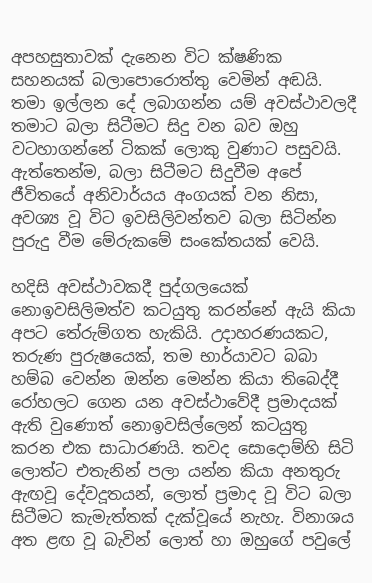අපහසුතාවක් දැනෙන විට ක්ෂණික සහනයක් බලාපොරොත්තු වෙමින් අඬයි. තමා ඉල්ලන දේ ලබාගන්න යම් අවස්ථාවලදී තමාට බලා සිටීමට සිදු වන බව ඔහු වටහාගන්නේ ටිකක් ලොකු වුණාට පසුවයි. ඇත්තෙන්ම, බලා සිටීමට සිදුවීම අපේ ජීවිතයේ අනිවාර්යය අංගයක් වන නිසා, අවශ්‍ය වූ විට ඉවසිලිවන්තව බලා සිටින්න පුරුදු වීම මේරුකමේ සංකේතයක් වෙයි.

හදිසි අවස්ථාවකදී පුද්ගලයෙක් නොඉවසිලිමත්ව කටයුතු කරන්නේ ඇයි කියා අපට තේරුම්ගත හැකියි. උදාහරණයකට, තරුණ පුරුෂයෙක්, තම භාර්යාවට බබා හම්බ වෙන්න ඔන්න මෙන්න කියා තිබෙද්දී රෝහලට ගෙන යන අවස්ථාවේදී ප්‍රමාදයක් ඇති වුණොත් නොඉවසිල්ලෙන් කටයුතු කරන එක සාධාරණයි. තවද සොදොම්හි සිටි ලොත්ට එතැනින් පලා යන්න කියා අනතුරු ඇඟවූ දේවදූතයන්, ලොත් ප්‍රමාද වූ විට බලා සිටීමට කැමැත්තක් දැක්වූයේ නැහැ. විනාශය අත ළඟ වූ බැවින් ලොත් හා ඔහුගේ පවුලේ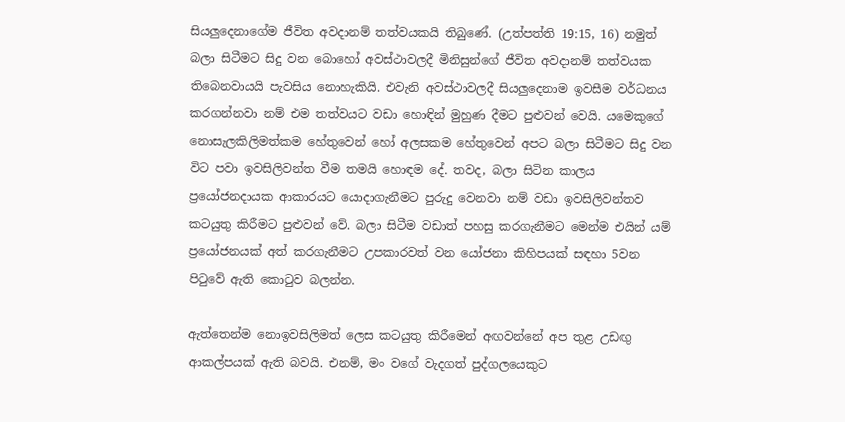සියලුදෙනාගේම ජීවිත අවදානම් තත්වයකයි තිබුණේ. (උත්පත්ති 19:15, 16) නමුත් බලා සිටීමට සිදු වන බොහෝ අවස්ථාවලදී මිනිසුන්ගේ ජීවිත අවදානම් තත්වයක තිබෙනවායයි පැවසිය නොහැකියි. එවැනි අවස්ථාවලදී සියලුදෙනාම ඉවසීම වර්ධනය කරගන්නවා නම් එම තත්වයට වඩා හොඳින් මුහුණ දීමට පුළුවන් වෙයි. යමෙකුගේ නොසැලකිලිමත්කම හේතුවෙන් හෝ අලසකම හේතුවෙන් අපට බලා සිටීමට සිදු වන විට පවා ඉවසිලිවන්ත වීම තමයි හොඳම දේ. තවද, බලා සිටින කාලය ප්‍රයෝජනදායක ආකාරයට යොදාගැනීමට පුරුදු වෙනවා නම් වඩා ඉවසිලිවන්තව කටයුතු කිරීමට පුළුවන් වේ. බලා සිටීම වඩාත් පහසු කරගැනීමට මෙන්ම එයින් යම් ප්‍රයෝජනයක් අත් කරගැනීමට උපකාරවත් වන යෝජනා කිහිපයක් සඳහා 5වන පිටුවේ ඇති කොටුව බලන්න.

ඇත්තෙන්ම නොඉවසිලිමත් ලෙස කටයුතු කිරීමෙන් අඟවන්නේ අප තුළ උඩඟු ආකල්පයක් ඇති බවයි. එනම්, මං වගේ වැදගත් පුද්ගලයෙකුට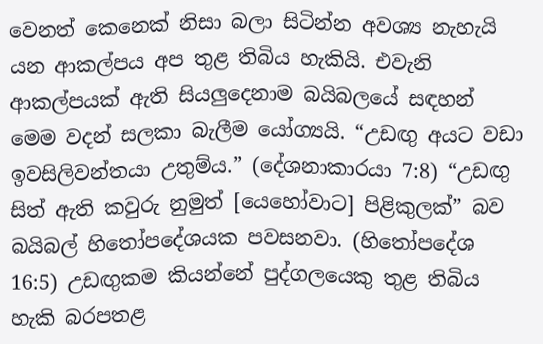වෙනත් කෙනෙක් නිසා බලා සිටින්න අවශ්‍ය නැහැයි යන ආකල්පය අප තුළ තිබිය හැකියි. එවැනි ආකල්පයක් ඇති සියලුදෙනාම බයිබලයේ සඳහන් මෙම වදන් සලකා බැලීම යෝග්‍යයි. “උඩඟු අයට වඩා ඉවසිලිවන්තයා උතුම්ය.” (දේශනාකාරයා 7:8) “උඩඟු සිත් ඇති කවුරු නුමුත් [යෙහෝවාට] පිළිකුලක්” බව බයිබල් හිතෝපදේශයක පවසනවා. (හිතෝපදේශ 16:5) උඩඟුකම කියන්නේ පුද්ගලයෙකු තුළ තිබිය හැකි බරපතළ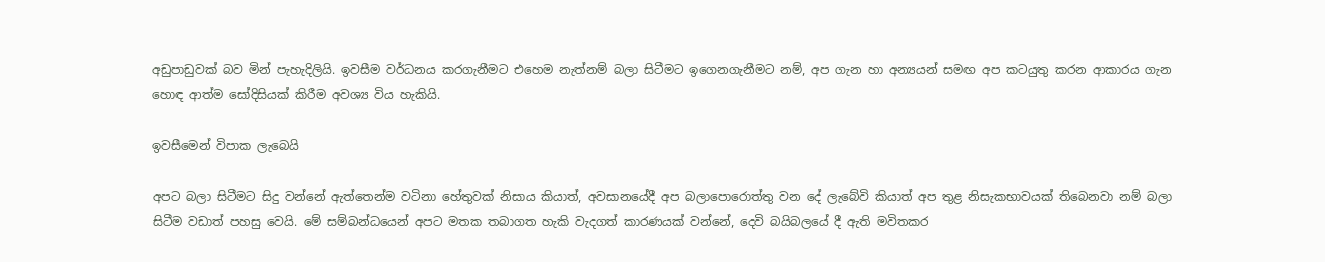අඩුපාඩුවක් බව මින් පැහැදිලියි. ඉවසීම වර්ධනය කරගැනීමට එහෙම නැත්නම් බලා සිටීමට ඉගෙනගැනීමට නම්, අප ගැන හා අන්‍යයන් සමඟ අප කටයුතු කරන ආකාරය ගැන හොඳ ආත්ම සෝදිසියක් කිරීම අවශ්‍ය විය හැකියි.

ඉවසීමෙන් විපාක ලැබෙයි

අපට බලා සිටීමට සිදු වන්නේ ඇත්තෙන්ම වටිනා හේතුවක් නිසාය කියාත්, අවසානයේදී අප බලාපොරොත්තු වන දේ ලැබේවි කියාත් අප තුළ නිසැකභාවයක් තිබෙනවා නම් බලා සිටීම වඩාත් පහසු වෙයි. මේ සම්බන්ධයෙන් අපට මතක තබාගත හැකි වැදගත් කාරණයක් වන්නේ, දෙවි බයිබලයේ දී ඇති මවිතකර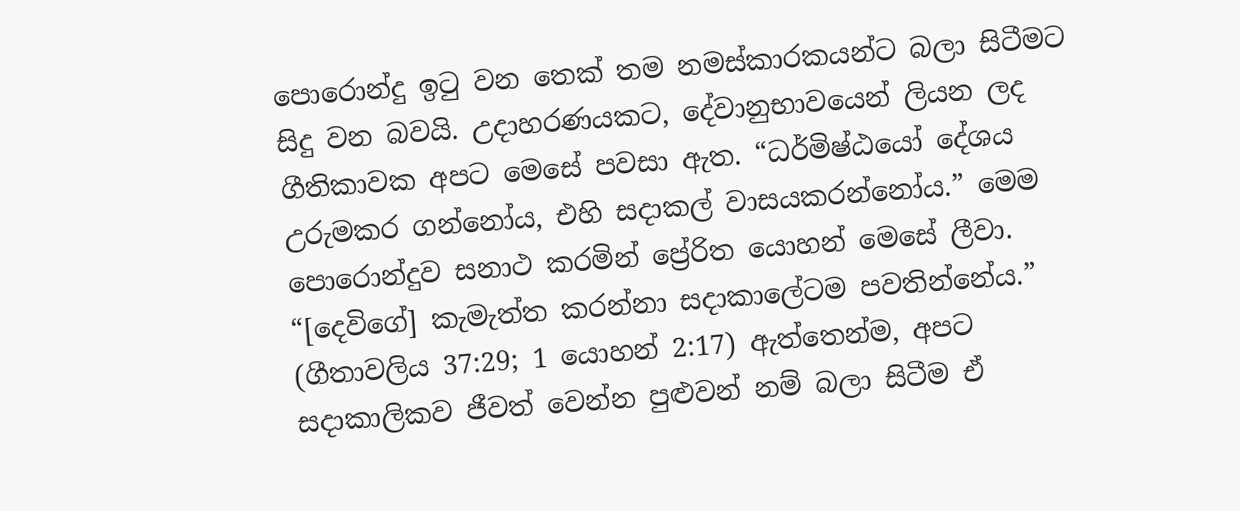පොරොන්දු ඉටු වන තෙක් තම නමස්කාරකයන්ට බලා සිටීමට සිදු වන බවයි. උදාහරණයකට, දේවානුභාවයෙන් ලියන ලද ගීතිකාවක අපට මෙසේ පවසා ඇත. “ධර්මිෂ්ඨයෝ දේශය උරුමකර ගන්නෝය, එහි සදාකල් වාසයකරන්නෝය.” මෙම පොරොන්දුව සනාථ කරමින් ප්‍රේරිත යොහන් මෙසේ ලීවා. “[දෙවිගේ] කැමැත්ත කරන්නා සදාකාලේටම පවතින්නේය.” (ගීතාවලිය 37:29; 1 යොහන් 2:17) ඇත්තෙන්ම, අපට සදාකාලිකව ජීවත් වෙන්න පුළුවන් නම් බලා සිටීම ඒ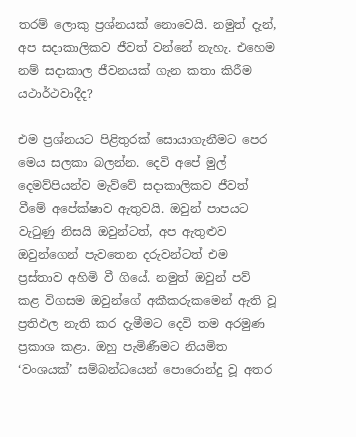තරම් ලොකු ප්‍රශ්නයක් නොවෙයි. නමුත් දැන්, අප සදාකාලිකව ජීවත් වන්නේ නැහැ. එහෙම නම් සදාකාල ජීවනයක් ගැන කතා කිරීම යථාර්ථවාදීද?

එම ප්‍රශ්නයට පිළිතුරක් සොයාගැනීමට පෙර මෙය සලකා බලන්න. දෙවි අපේ මුල් දෙමව්පියන්ව මැව්වේ සදාකාලිකව ජීවත් වීමේ අපේක්ෂාව ඇතුවයි. ඔවුන් පාපයට වැටුණු නිසයි ඔවුන්ටත්, අප ඇතුළුව ඔවුන්ගෙන් පැවතෙන දරුවන්ටත් එම ප්‍රස්තාව අහිමි වී ගියේ. නමුත් ඔවුන් පව් කළ විගසම ඔවුන්ගේ අකීකරුකමෙන් ඇති වූ ප්‍රතිඵල නැති කර දැමීමට දෙවි තම අරමුණ ප්‍රකාශ කළා. ඔහු පැමිණීමට නියමිත ‘වංශයක්’ සම්බන්ධයෙන් පොරොන්දු වූ අතර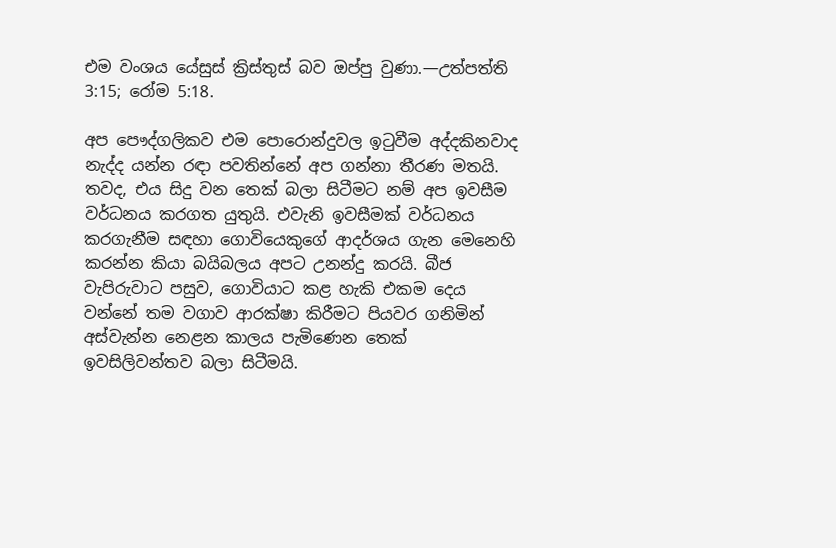එම වංශය යේසුස් ක්‍රිස්තුස් බව ඔප්පු වුණා.—උත්පත්ති 3:15; රෝම 5:18.

අප පෞද්ගලිකව එම පොරොන්දුවල ඉටුවීම අද්දකිනවාද නැද්ද යන්න රඳා පවතින්නේ අප ගන්නා තීරණ මතයි. තවද, එය සිදු වන තෙක් බලා සිටීමට නම් අප ඉවසීම වර්ධනය කරගත යුතුයි. එවැනි ඉවසීමක් වර්ධනය කරගැනීම සඳහා ගොවියෙකුගේ ආදර්ශය ගැන මෙනෙහි කරන්න කියා බයිබලය අපට උනන්දු කරයි. බීජ වැපිරුවාට පසුව, ගොවියාට කළ හැකි එකම දෙය වන්නේ තම වගාව ආරක්ෂා කිරීමට පියවර ගනිමින් අස්වැන්න නෙළන කාලය පැමිණෙන තෙක් ඉවසිලිවන්තව බලා සිටීමයි.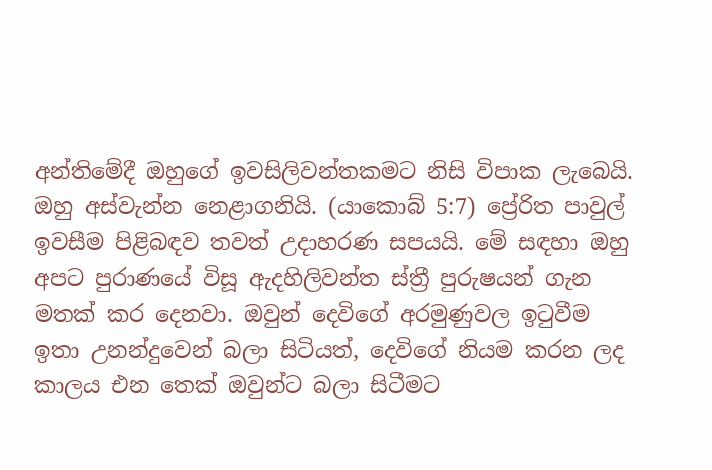අන්තිමේදී ඔහුගේ ඉවසිලිවන්තකමට නිසි විපාක ලැබෙයි. ඔහු අස්වැන්න නෙළාගනියි. (යාකොබ් 5:7) ප්‍රේරිත පාවුල් ඉවසීම පිළිබඳව තවත් උදාහරණ සපයයි. මේ සඳහා ඔහු අපට පුරාණයේ විසූ ඇදහිලිවන්ත ස්ත්‍රී පුරුෂයන් ගැන මතක් කර දෙනවා. ඔවුන් දෙවිගේ අරමුණුවල ඉටුවීම ඉතා උනන්දුවෙන් බලා සිටියත්, දෙවිගේ නියම කරන ලද කාලය එන තෙක් ඔවුන්ට බලා සිටීමට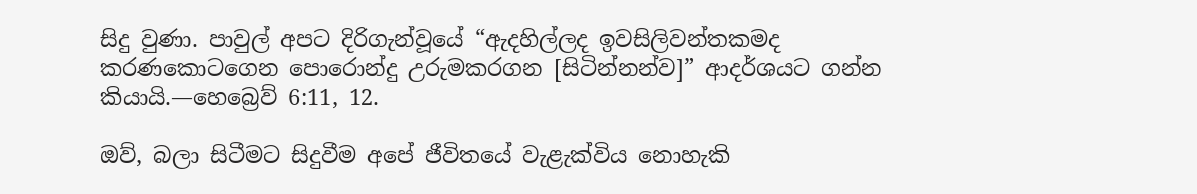සිදු වුණා. පාවුල් අපට දිරිගැන්වූයේ “ඇදහිල්ලද ඉවසිලිවන්තකමද කරණකොටගෙන පොරොන්දු උරුමකරගන [සිටින්නන්ව]” ආදර්ශයට ගන්න කියායි.—හෙබ්‍රෙව් 6:11, 12.

ඔව්, බලා සිටීමට සිදුවීම අපේ ජීවිතයේ වැළැක්විය නොහැකි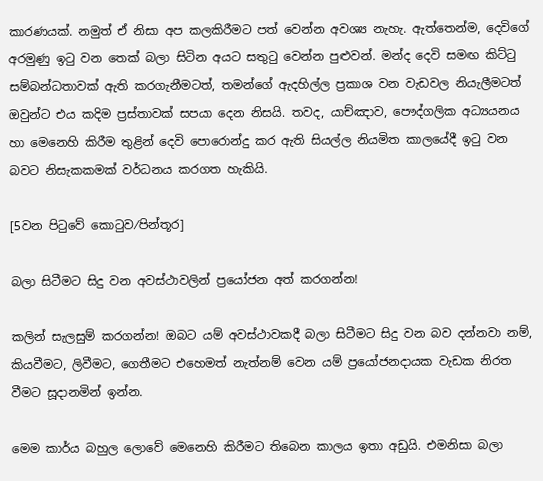කාරණයක්. නමුත් ඒ නිසා අප කලකිරීමට පත් වෙන්න අවශ්‍ය නැහැ. ඇත්තෙන්ම, දෙවිගේ අරමුණු ඉටු වන තෙක් බලා සිටින අයට සතුටු වෙන්න පුළුවන්. මන්ද දෙවි සමඟ කිට්ටු සම්බන්ධතාවක් ඇති කරගැනීමටත්, තමන්ගේ ඇදහිල්ල ප්‍රකාශ වන වැඩවල නියැලීමටත් ඔවුන්ට එය කදිම ප්‍රස්තාවක් සපයා දෙන නිසයි. තවද, යාච්ඤාව, පෞද්ගලික අධ්‍යයනය හා මෙනෙහි කිරීම තුළින් දෙවි පොරොන්දු කර ඇති සියල්ල නියමිත කාලයේදී ඉටු වන බවට නිසැකකමක් වර්ධනය කරගත හැකියි.

[5වන පිටුවේ කොටුව⁄පින්තූර]

බලා සිටීමට සිදු වන අවස්ථාවලින් ප්‍රයෝජන අත් කරගන්න!

කලින් සැලසුම් කරගන්න! ඔබට යම් අවස්ථාවකදී බලා සිටීමට සිදු වන බව දන්නවා නම්, කියවීමට, ලිවීමට, ගෙතීමට එහෙමත් නැත්නම් වෙන යම් ප්‍රයෝජනදායක වැඩක නිරත වීමට සූදානමින් ඉන්න.

මෙම කාර්ය බහුල ලොවේ මෙනෙහි කිරීමට තිබෙන කාලය ඉතා අඩුයි. එමනිසා බලා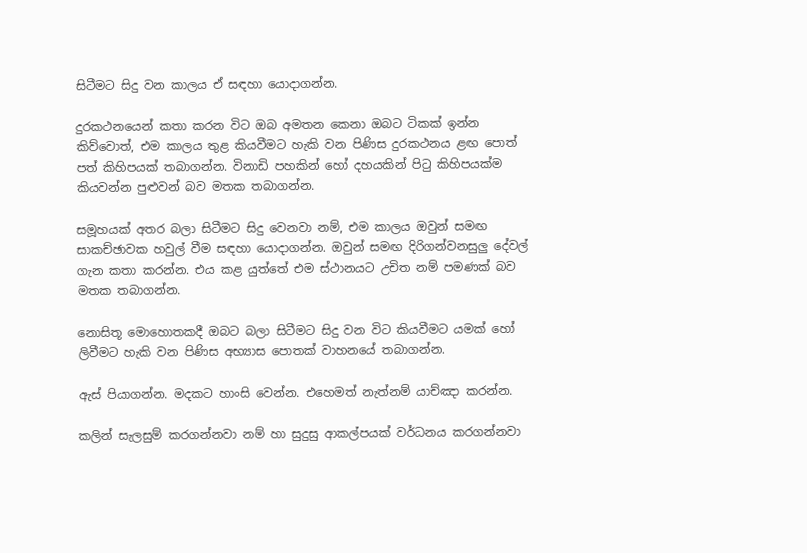සිටීමට සිදු වන කාලය ඒ සඳහා යොදාගන්න.

දුරකථනයෙන් කතා කරන විට ඔබ අමතන කෙනා ඔබට ටිකක් ඉන්න කිව්වොත්, එම කාලය තුළ කියවීමට හැකි වන පිණිස දුරකථනය ළඟ පොත් පත් කිහිපයක් තබාගන්න. විනාඩි පහකින් හෝ දහයකින් පිටු කිහිපයක්ම කියවන්න පුළුවන් බව මතක තබාගන්න.

සමූහයක් අතර බලා සිටීමට සිදු වෙනවා නම්, එම කාලය ඔවුන් සමඟ සාකච්ඡාවක හවුල් වීම සඳහා යොදාගන්න. ඔවුන් සමඟ දිරිගන්වනසුලු දේවල් ගැන කතා කරන්න. එය කළ යුත්තේ එම ස්ථානයට උචිත නම් පමණක් බව මතක තබාගන්න.

නොසිතූ මොහොතකදී ඔබට බලා සිටීමට සිදු වන විට කියවීමට යමක් හෝ ලිවීමට හැකි වන පිණිස අභ්‍යාස පොතක් වාහනයේ තබාගන්න.

ඇස් පියාගන්න. මදකට හාංසි වෙන්න. එහෙමත් නැත්නම් යාච්ඤා කරන්න.

කලින් සැලසුම් කරගන්නවා නම් හා සුදුසු ආකල්පයක් වර්ධනය කරගන්නවා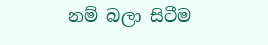නම් බලා සිටීම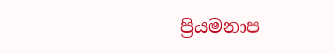ප්‍රියමනාප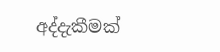අද්දැකීමක්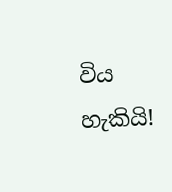විය හැකියි!